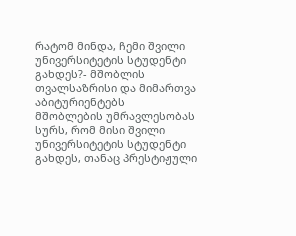რატომ მინდა, ჩემი შვილი უნივერსიტეტის სტუდენტი გახდეს?- მშობლის თვალსაზრისი და მიმართვა აბიტურიენტებს
მშობლების უმრავლესობას სურს, რომ მისი შვილი უნივერსიტეტის სტუდენტი გახდეს, თანაც პრესტიჟული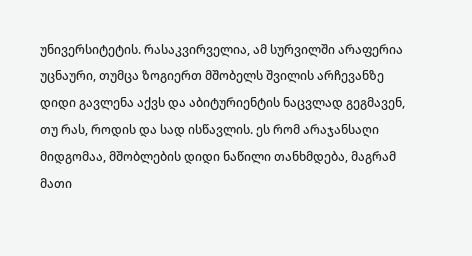უნივერსიტეტის. რასაკვირველია, ამ სურვილში არაფერია უცნაური, თუმცა ზოგიერთ მშობელს შვილის არჩევანზე დიდი გავლენა აქვს და აბიტურიენტის ნაცვლად გეგმავენ, თუ რას, როდის და სად ისწავლის. ეს რომ არაჯანსაღი მიდგომაა, მშობლების დიდი ნაწილი თანხმდება, მაგრამ მათი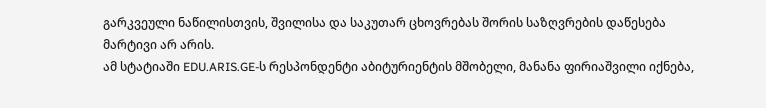გარკვეული ნაწილისთვის, შვილისა და საკუთარ ცხოვრებას შორის საზღვრების დაწესება მარტივი არ არის.
ამ სტატიაში EDU.ARIS.GE-ს რესპონდენტი აბიტურიენტის მშობელი, მანანა ფირიაშვილი იქნება,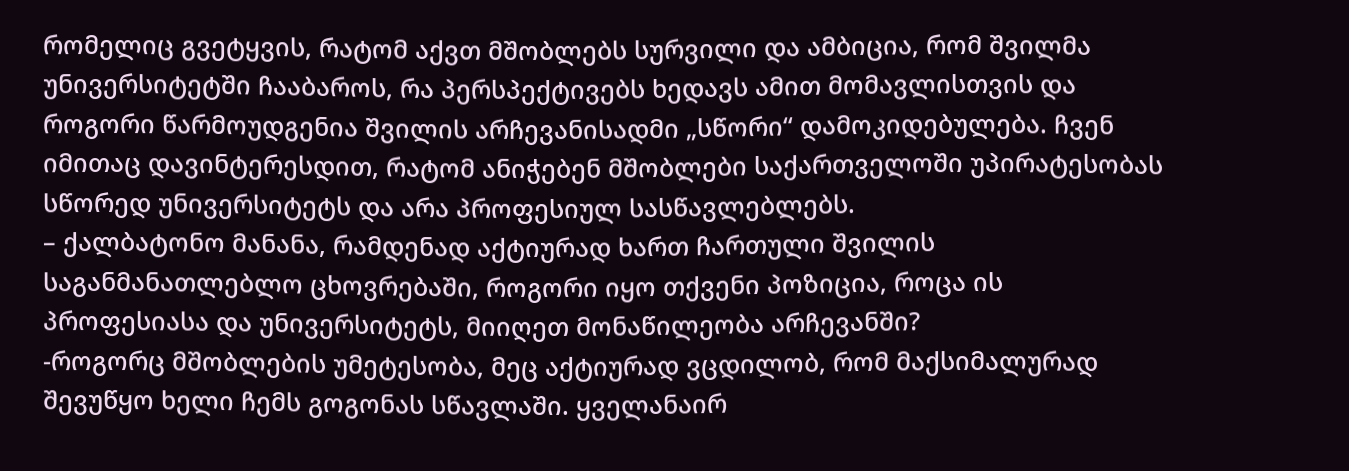რომელიც გვეტყვის, რატომ აქვთ მშობლებს სურვილი და ამბიცია, რომ შვილმა უნივერსიტეტში ჩააბაროს, რა პერსპექტივებს ხედავს ამით მომავლისთვის და როგორი წარმოუდგენია შვილის არჩევანისადმი „სწორი“ დამოკიდებულება. ჩვენ იმითაც დავინტერესდით, რატომ ანიჭებენ მშობლები საქართველოში უპირატესობას სწორედ უნივერსიტეტს და არა პროფესიულ სასწავლებლებს.
– ქალბატონო მანანა, რამდენად აქტიურად ხართ ჩართული შვილის საგანმანათლებლო ცხოვრებაში, როგორი იყო თქვენი პოზიცია, როცა ის პროფესიასა და უნივერსიტეტს, მიიღეთ მონაწილეობა არჩევანში?
-როგორც მშობლების უმეტესობა, მეც აქტიურად ვცდილობ, რომ მაქსიმალურად შევუწყო ხელი ჩემს გოგონას სწავლაში. ყველანაირ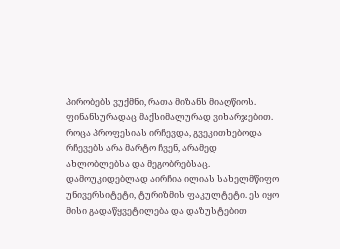პირობებს ვუქმნი, რათა მიზანს მიაღწიოს. ფინანსურადაც მაქსიმალურად ვიხარჯებით. როცა პროფესიას ირჩევდა, გვეკითხებოდა რჩევებს არა მარტო ჩვენ, არამედ ახლობლებსა და მეგობრებსაც. დამოუკიდებლად აირჩია ილიას სახელმწიფო უნივერსიტეტი, ტურიზმის ფაკულტეტი. ეს იყო მისი გადაწყვეტილება და დაზუსტებით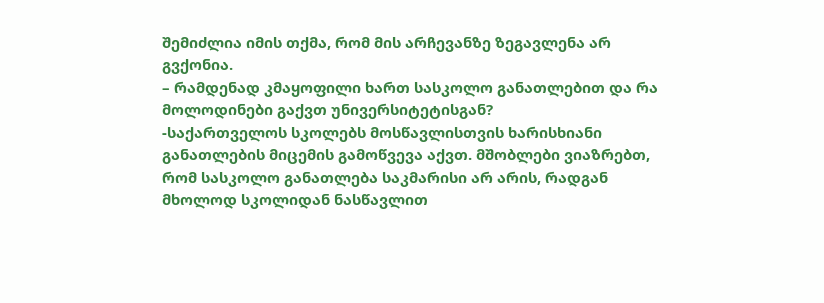შემიძლია იმის თქმა, რომ მის არჩევანზე ზეგავლენა არ გვქონია.
– რამდენად კმაყოფილი ხართ სასკოლო განათლებით და რა მოლოდინები გაქვთ უნივერსიტეტისგან?
-საქართველოს სკოლებს მოსწავლისთვის ხარისხიანი განათლების მიცემის გამოწვევა აქვთ. მშობლები ვიაზრებთ, რომ სასკოლო განათლება საკმარისი არ არის, რადგან მხოლოდ სკოლიდან ნასწავლით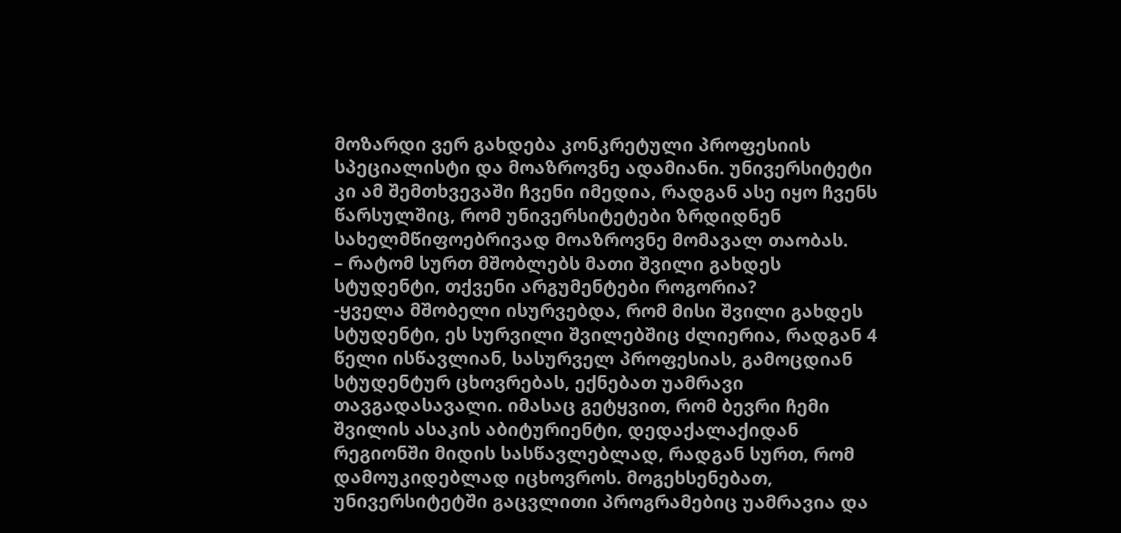მოზარდი ვერ გახდება კონკრეტული პროფესიის სპეციალისტი და მოაზროვნე ადამიანი. უნივერსიტეტი კი ამ შემთხვევაში ჩვენი იმედია, რადგან ასე იყო ჩვენს წარსულშიც, რომ უნივერსიტეტები ზრდიდნენ სახელმწიფოებრივად მოაზროვნე მომავალ თაობას.
– რატომ სურთ მშობლებს მათი შვილი გახდეს სტუდენტი, თქვენი არგუმენტები როგორია?
-ყველა მშობელი ისურვებდა, რომ მისი შვილი გახდეს სტუდენტი, ეს სურვილი შვილებშიც ძლიერია, რადგან 4 წელი ისწავლიან, სასურველ პროფესიას, გამოცდიან სტუდენტურ ცხოვრებას, ექნებათ უამრავი თავგადასავალი. იმასაც გეტყვით, რომ ბევრი ჩემი შვილის ასაკის აბიტურიენტი, დედაქალაქიდან რეგიონში მიდის სასწავლებლად, რადგან სურთ, რომ დამოუკიდებლად იცხოვროს. მოგეხსენებათ, უნივერსიტეტში გაცვლითი პროგრამებიც უამრავია და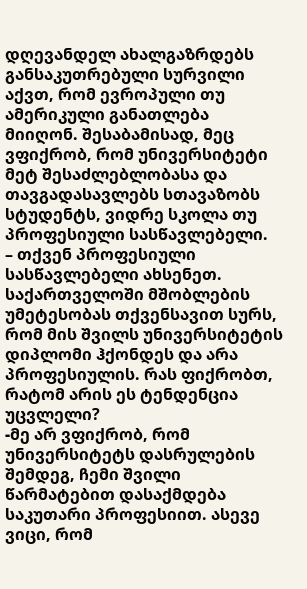დღევანდელ ახალგაზრდებს განსაკუთრებული სურვილი აქვთ, რომ ევროპული თუ ამერიკული განათლება მიიღონ. შესაბამისად, მეც ვფიქრობ, რომ უნივერსიტეტი მეტ შესაძლებლობასა და თავგადასავლებს სთავაზობს სტუდენტს, ვიდრე სკოლა თუ პროფესიული სასწავლებელი.
– თქვენ პროფესიული სასწავლებელი ახსენეთ. საქართველოში მშობლების უმეტესობას თქვენსავით სურს, რომ მის შვილს უნივერსიტეტის დიპლომი ჰქონდეს და არა პროფესიულის. რას ფიქრობთ, რატომ არის ეს ტენდენცია უცვლელი?
-მე არ ვფიქრობ, რომ უნივერსიტეტს დასრულების შემდეგ, ჩემი შვილი წარმატებით დასაქმდება საკუთარი პროფესიით. ასევე ვიცი, რომ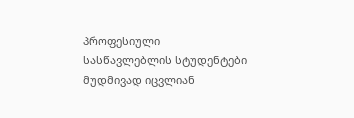პროფესიული სასწავლებლის სტუდენტები მუდმივად იცვლიან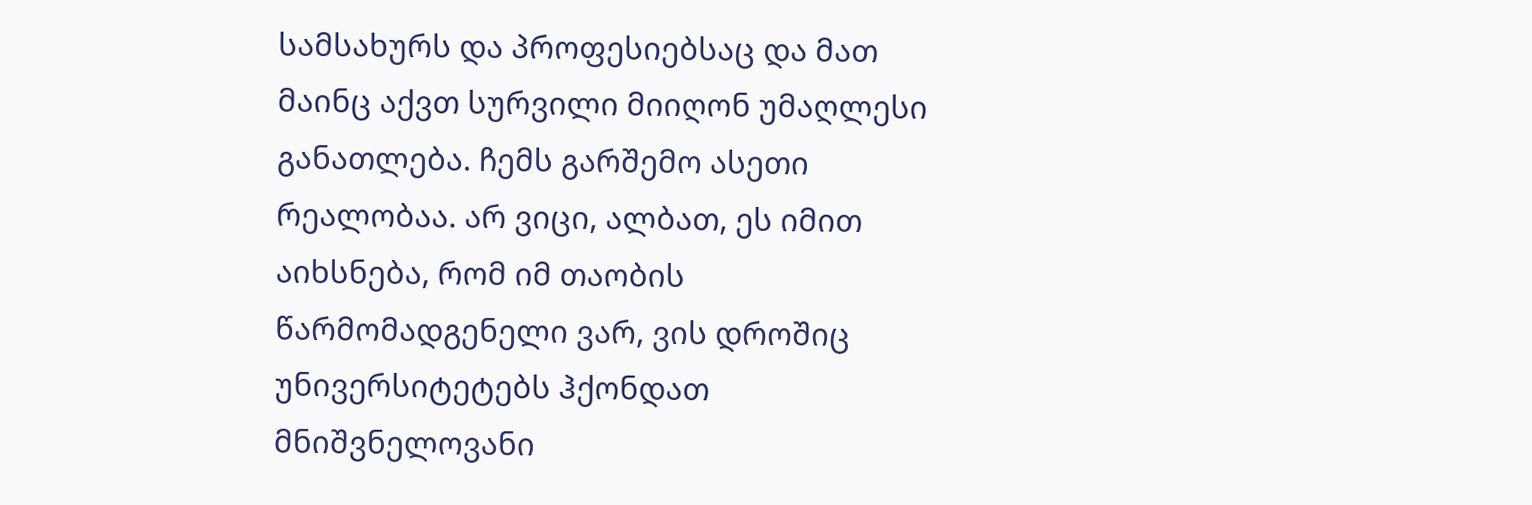სამსახურს და პროფესიებსაც და მათ მაინც აქვთ სურვილი მიიღონ უმაღლესი განათლება. ჩემს გარშემო ასეთი რეალობაა. არ ვიცი, ალბათ, ეს იმით აიხსნება, რომ იმ თაობის წარმომადგენელი ვარ, ვის დროშიც უნივერსიტეტებს ჰქონდათ მნიშვნელოვანი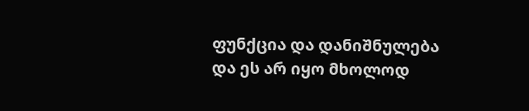ფუნქცია და დანიშნულება და ეს არ იყო მხოლოდ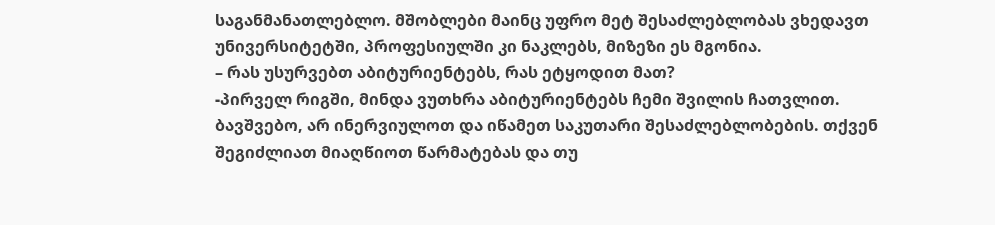საგანმანათლებლო. მშობლები მაინც უფრო მეტ შესაძლებლობას ვხედავთ უნივერსიტეტში, პროფესიულში კი ნაკლებს, მიზეზი ეს მგონია.
– რას უსურვებთ აბიტურიენტებს, რას ეტყოდით მათ?
-პირველ რიგში, მინდა ვუთხრა აბიტურიენტებს ჩემი შვილის ჩათვლით. ბავშვებო, არ ინერვიულოთ და იწამეთ საკუთარი შესაძლებლობების. თქვენ შეგიძლიათ მიაღწიოთ წარმატებას და თუ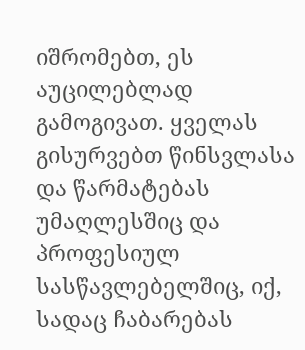იშრომებთ, ეს აუცილებლად გამოგივათ. ყველას გისურვებთ წინსვლასა და წარმატებას უმაღლესშიც და პროფესიულ სასწავლებელშიც, იქ, სადაც ჩაბარებას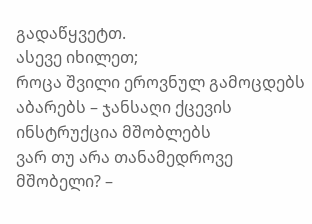გადაწყვეტთ.
ასევე იხილეთ;
როცა შვილი ეროვნულ გამოცდებს აბარებს – ჯანსაღი ქცევის ინსტრუქცია მშობლებს
ვარ თუ არა თანამედროვე მშობელი? –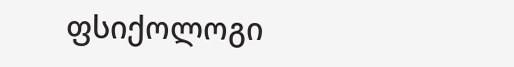ფსიქოლოგი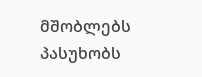მშობლებს პასუხობს